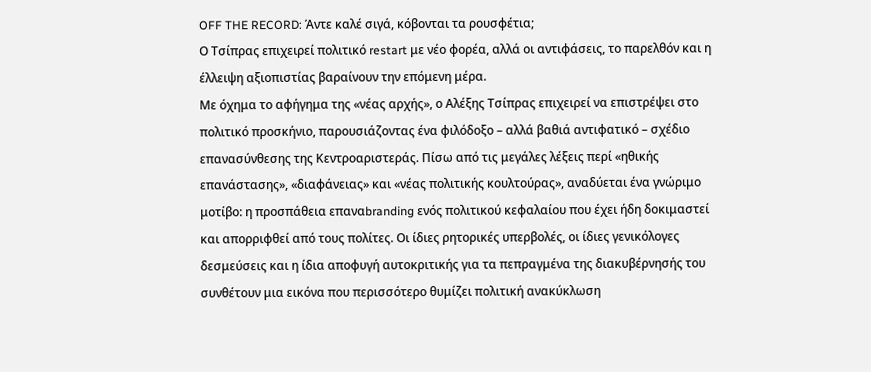OFF THE RECORD: Άντε καλέ σιγά, κόβονται τα ρουσφέτια;
Ο Τσίπρας επιχειρεί πολιτικό restart με νέο φορέα, αλλά οι αντιφάσεις, το παρελθόν και η έλλειψη αξιοπιστίας βαραίνουν την επόμενη μέρα.
Με όχημα το αφήγημα της «νέας αρχής», ο Αλέξης Τσίπρας επιχειρεί να επιστρέψει στο πολιτικό προσκήνιο, παρουσιάζοντας ένα φιλόδοξο – αλλά βαθιά αντιφατικό – σχέδιο επανασύνθεσης της Κεντροαριστεράς. Πίσω από τις μεγάλες λέξεις περί «ηθικής επανάστασης», «διαφάνειας» και «νέας πολιτικής κουλτούρας», αναδύεται ένα γνώριμο μοτίβο: η προσπάθεια επαναbranding ενός πολιτικού κεφαλαίου που έχει ήδη δοκιμαστεί και απορριφθεί από τους πολίτες. Οι ίδιες ρητορικές υπερβολές, οι ίδιες γενικόλογες δεσμεύσεις και η ίδια αποφυγή αυτοκριτικής για τα πεπραγμένα της διακυβέρνησής του συνθέτουν μια εικόνα που περισσότερο θυμίζει πολιτική ανακύκλωση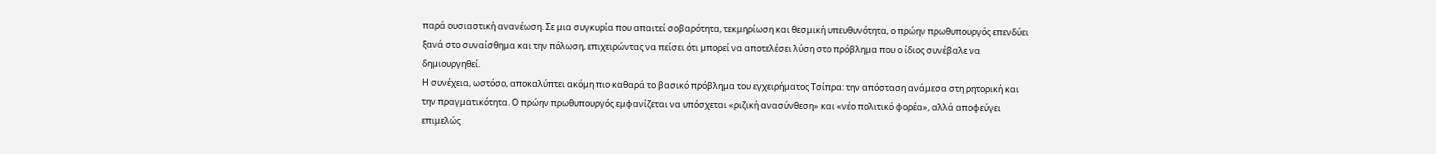παρά ουσιαστική ανανέωση. Σε μια συγκυρία που απαιτεί σοβαρότητα, τεκμηρίωση και θεσμική υπευθυνότητα, ο πρώην πρωθυπουργός επενδύει ξανά στο συναίσθημα και την πόλωση, επιχειρώντας να πείσει ότι μπορεί να αποτελέσει λύση στο πρόβλημα που ο ίδιος συνέβαλε να δημιουργηθεί.
Η συνέχεια, ωστόσο, αποκαλύπτει ακόμη πιο καθαρά το βασικό πρόβλημα του εγχειρήματος Τσίπρα: την απόσταση ανάμεσα στη ρητορική και την πραγματικότητα. Ο πρώην πρωθυπουργός εμφανίζεται να υπόσχεται «ριζική ανασύνθεση» και «νέο πολιτικό φορέα», αλλά αποφεύγει επιμελώς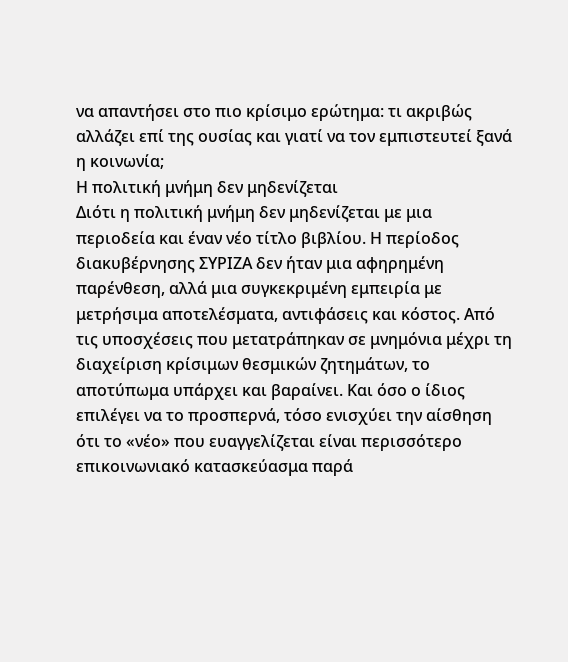να απαντήσει στο πιο κρίσιμο ερώτημα: τι ακριβώς αλλάζει επί της ουσίας και γιατί να τον εμπιστευτεί ξανά η κοινωνία;
Η πολιτική μνήμη δεν μηδενίζεται
Διότι η πολιτική μνήμη δεν μηδενίζεται με μια περιοδεία και έναν νέο τίτλο βιβλίου. Η περίοδος διακυβέρνησης ΣΥΡΙΖΑ δεν ήταν μια αφηρημένη παρένθεση, αλλά μια συγκεκριμένη εμπειρία με μετρήσιμα αποτελέσματα, αντιφάσεις και κόστος. Από τις υποσχέσεις που μετατράπηκαν σε μνημόνια μέχρι τη διαχείριση κρίσιμων θεσμικών ζητημάτων, το αποτύπωμα υπάρχει και βαραίνει. Και όσο ο ίδιος επιλέγει να το προσπερνά, τόσο ενισχύει την αίσθηση ότι το «νέο» που ευαγγελίζεται είναι περισσότερο επικοινωνιακό κατασκεύασμα παρά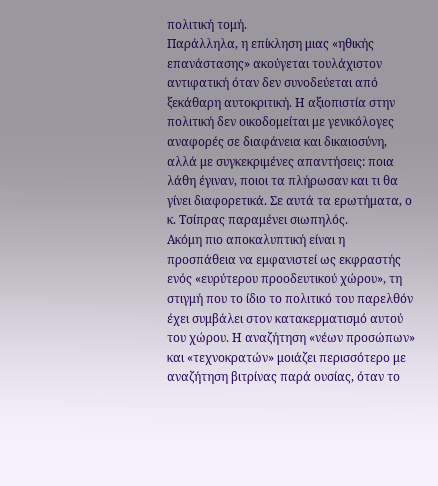πολιτική τομή.
Παράλληλα, η επίκληση μιας «ηθικής επανάστασης» ακούγεται τουλάχιστον αντιφατική όταν δεν συνοδεύεται από ξεκάθαρη αυτοκριτική. Η αξιοπιστία στην πολιτική δεν οικοδομείται με γενικόλογες αναφορές σε διαφάνεια και δικαιοσύνη, αλλά με συγκεκριμένες απαντήσεις: ποια λάθη έγιναν, ποιοι τα πλήρωσαν και τι θα γίνει διαφορετικά. Σε αυτά τα ερωτήματα, ο κ. Τσίπρας παραμένει σιωπηλός.
Ακόμη πιο αποκαλυπτική είναι η προσπάθεια να εμφανιστεί ως εκφραστής ενός «ευρύτερου προοδευτικού χώρου», τη στιγμή που το ίδιο το πολιτικό του παρελθόν έχει συμβάλει στον κατακερματισμό αυτού του χώρου. Η αναζήτηση «νέων προσώπων» και «τεχνοκρατών» μοιάζει περισσότερο με αναζήτηση βιτρίνας παρά ουσίας, όταν το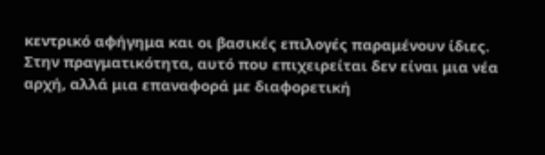κεντρικό αφήγημα και οι βασικές επιλογές παραμένουν ίδιες.
Στην πραγματικότητα, αυτό που επιχειρείται δεν είναι μια νέα αρχή, αλλά μια επαναφορά με διαφορετική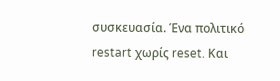συσκευασία. Ένα πολιτικό restart χωρίς reset. Και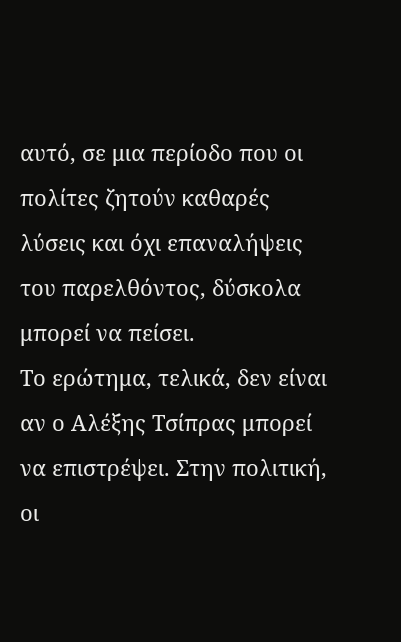αυτό, σε μια περίοδο που οι πολίτες ζητούν καθαρές λύσεις και όχι επαναλήψεις του παρελθόντος, δύσκολα μπορεί να πείσει.
Το ερώτημα, τελικά, δεν είναι αν ο Αλέξης Τσίπρας μπορεί να επιστρέψει. Στην πολιτική, οι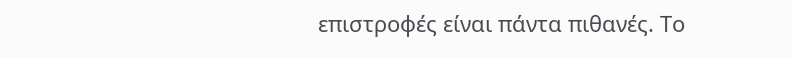επιστροφές είναι πάντα πιθανές. Το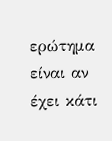ερώτημα είναι αν έχει κάτι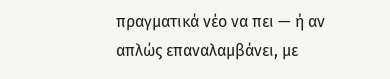πραγματικά νέο να πει — ή αν απλώς επαναλαμβάνει, με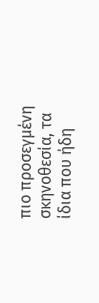πιο προσεγμένη σκηνοθεσία, τα ίδια που ήδη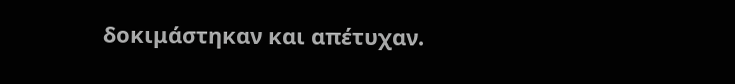δοκιμάστηκαν και απέτυχαν.